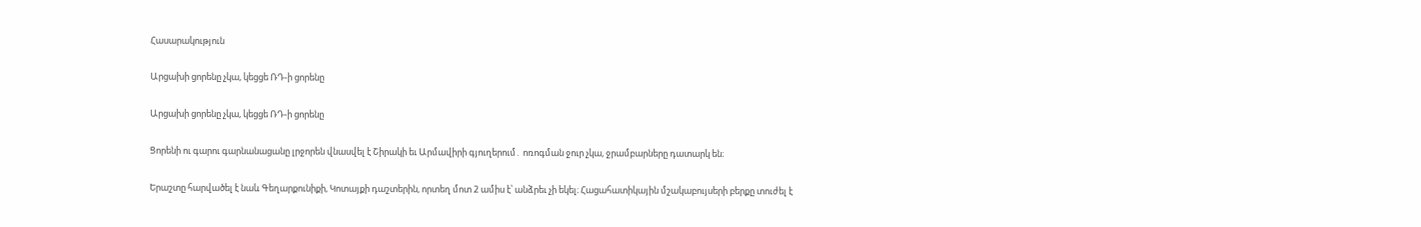Հասարակություն

Արցախի ցորենը չկա, կեցցե ՌԴ-ի ցորենը

Արցախի ցորենը չկա, կեցցե ՌԴ-ի ցորենը

Ցորենի ու գարու գարնանացանը լրջորեն վնասվել է Շիրակի եւ Արմավիրի գյուղերում․ ոռոգման ջուր չկա, ջրամբարները դատարկ են։

Երաշտը հարվածել է նաև Գեղարքունիքի, Կոտայքի դաշտերին, որտեղ մոտ 2 ամիս է՝ անձրեւ չի եկել։ Հացահատիկային մշակաբույսերի բերքը տուժել է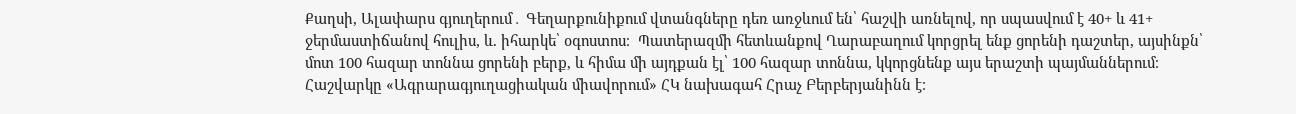Քաղսի, Ալափարս գյուղերում․ Գեղարքունիքում վտանգները դեռ առջևում են՝ հաշվի առնելով, որ սպասվում է 40+ և 41+ ջերմաստիճանով հուլիս, և. իհարկե՝ օգոստոս։  Պատերազմի հետևանքով Ղարաբաղում կորցրել ենք ցորենի դաշտեր, այսինքն՝  մոտ 100 հազար տոննա ցորենի բերք, և հիմա մի այդքան էլ՝ 100 հազար տոննա, կկորցնենք այս երաշտի պայմաններում։ Հաշվարկը «Ագրարագյուղացիական միավորում» ՀԿ նախագահ Հրաչ Բերբերյանինն է։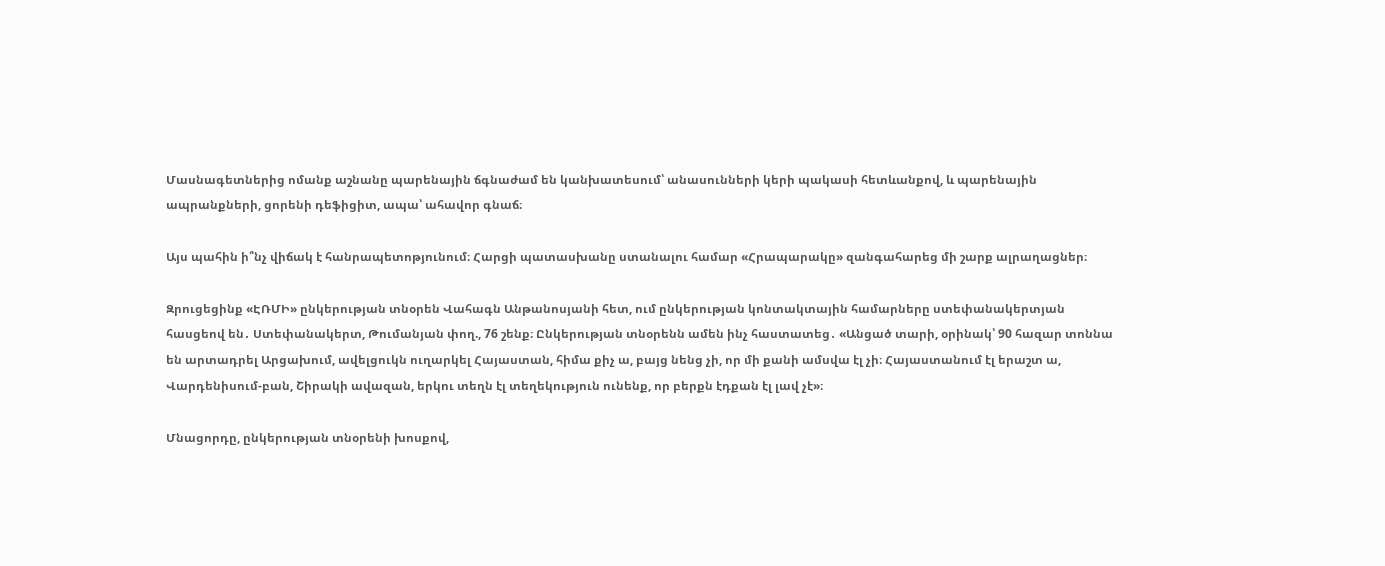Մասնագետներից ոմանք աշնանը պարենային ճգնաժամ են կանխատեսում՝ անասունների կերի պակասի հետևանքով, և պարենային ապրանքների, ցորենի դեֆիցիտ, ապա՝ ահավոր գնաճ։

Այս պահին ի՞նչ վիճակ է հանրապետոթյունում։ Հարցի պատասխանը ստանալու համար «Հրապարակը» զանգահարեց մի շարք ալրաղացներ։

Զրուցեցինք «ԷՌՄԻ» ընկերության տնօրեն Վահագն Անթանոսյանի հետ, ում ընկերության կոնտակտային համարները ստեփանակերտյան հասցեով են․ Ստեփանակերտ, Թումանյան փող., 76 շենք։ Ընկերության տնօրենն ամեն ինչ հաստատեց․ «Անցած տարի, օրինակ՝ 90 հազար տոննա են արտադրել Արցախում, ավելցուկն ուղարկել Հայաստան, հիմա քիչ ա, բայց նենց չի, որ մի քանի ամսվա էլ չի։ Հայաստանում էլ երաշտ ա, Վարդենիսում-բան, Շիրակի ավազան, երկու տեղն էլ տեղեկություն ունենք, որ բերքն էդքան էլ լավ չէ»։

Մնացորդը, ընկերության տնօրենի խոսքով,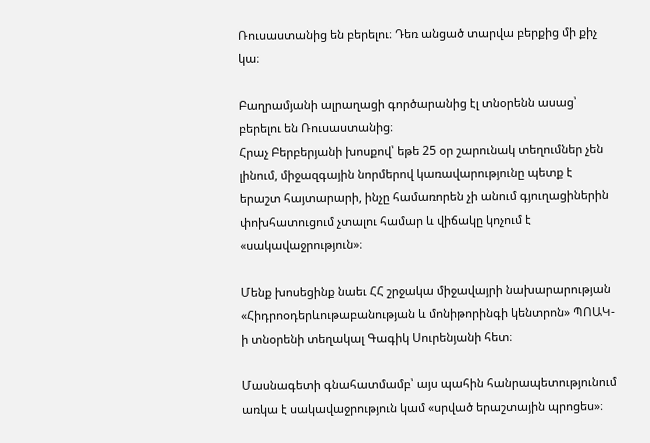Ռուսաստանից են բերելու։ Դեռ անցած տարվա բերքից մի քիչ կա։

Բաղրամյանի ալրաղացի գործարանից էլ տնօրենն ասաց՝ բերելու են Ռուսաստանից։
Հրաչ Բերբերյանի խոսքով՝ եթե 25 օր շարունակ տեղումներ չեն լինում, միջազգային նորմերով կառավարությունը պետք է երաշտ հայտարարի, ինչը համառորեն չի անում գյուղացիներին փոխհատուցում չտալու համար և վիճակը կոչում է «սակավաջրություն»։

Մենք խոսեցինք նաեւ ՀՀ շրջակա միջավայրի նախարարության «Հիդրոօդերևութաբանության և մոնիթորինգի կենտրոն» ՊՈԱԿ-ի տնօրենի տեղակալ Գագիկ Սուրենյանի հետ։

Մասնագետի գնահատմամբ՝ այս պահին հանրապետությունում առկա է սակավաջրություն կամ «սրված երաշտային պրոցես»։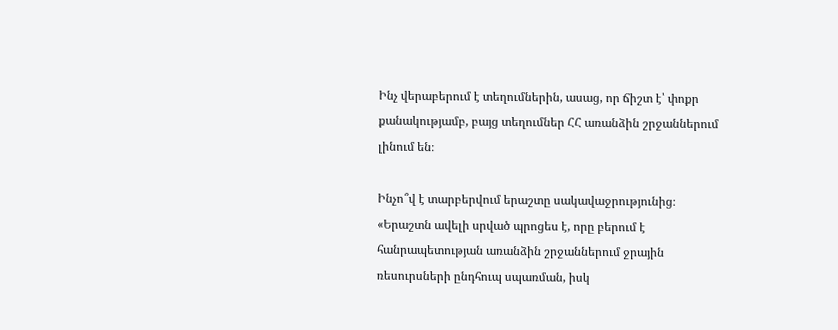Ինչ վերաբերում է տեղումներին, ասաց, որ ճիշտ է՝ փոքր քանակությամբ, բայց տեղումներ ՀՀ առանձին շրջաններում լինում են։

Ինչո՞վ է տարբերվում երաշտը սակավաջրությունից։ «Երաշտն ավելի սրված պրոցես է, որը բերում է հանրապետության առանձին շրջաններում ջրային ռեսուրսների ընդհուպ սպառման, իսկ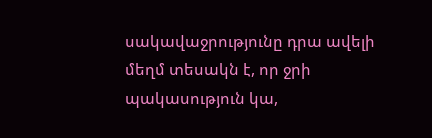սակավաջրությունը դրա ավելի մեղմ տեսակն է, որ ջրի պակասություն կա,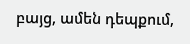բայց, ամեն դեպքում,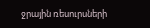ջրային ռեսուրսների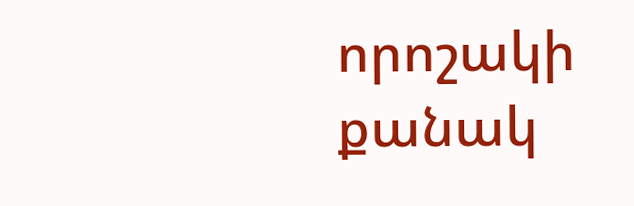որոշակի քանակ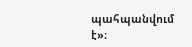պահպանվում է»։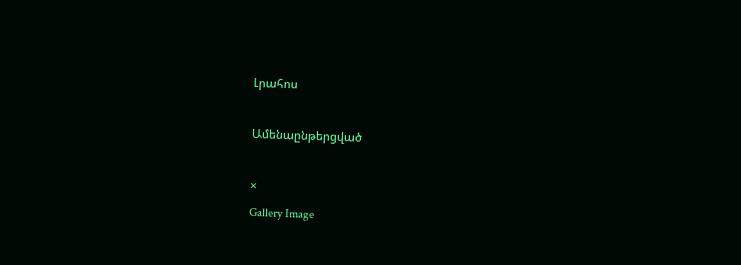Լրահոս

Ամենաընթերցված

×
Gallery Image